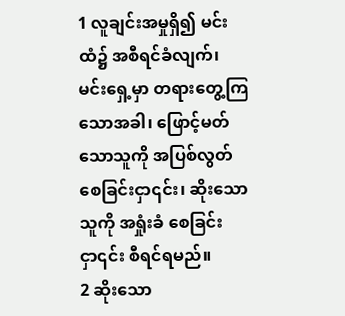1 လူချင်းအမှုရှိ၍ မင်းထံ၌ အစီရင်ခံလျက်၊ မင်းရှေ့မှာ တရားတွေ့ကြသောအခါ၊ ဖြောင့်မတ်သောသူကို အပြစ်လွတ်စေခြင်းငှာ၎င်း၊ ဆိုးသောသူကို အရှုံးခံ စေခြင်းငှာ၎င်း စီရင်ရမည်။
2 ဆိုးသော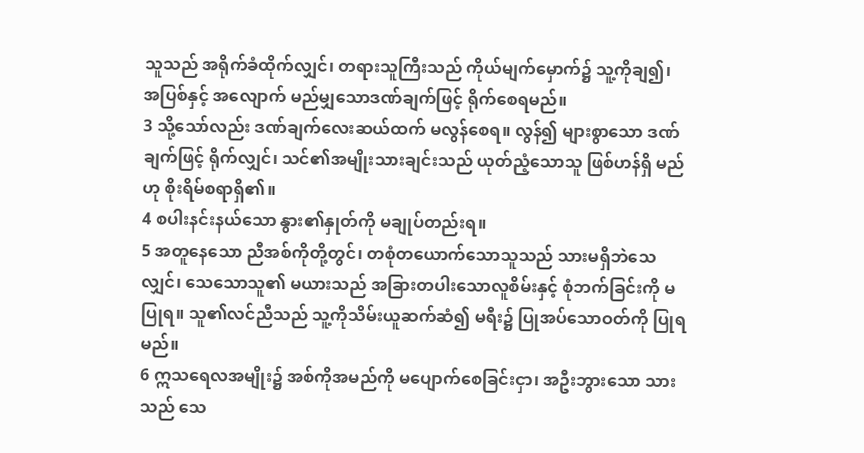သူသည် အရိုက်ခံထိုက်လျှင်၊ တရားသူကြီးသည် ကိုယ်မျက်မှောက်၌ သူ့ကိုချ၍၊ အပြစ်နှင့် အလျောက် မည်မျှသောဒဏ်ချက်ဖြင့် ရိုက်စေရမည်။
3 သို့သော်လည်း ဒဏ်ချက်လေးဆယ်ထက် မလွန်စေရ။ လွန်၍ များစွာသော ဒဏ်ချက်ဖြင့် ရိုက်လျှင်၊ သင်၏အမျိုးသားချင်းသည် ယုတ်ညံ့သောသူ ဖြစ်ဟန်ရှိ မည်ဟု စိုးရိမ်စရာရှိ၏။
4 စပါးနင်းနယ်သော နွား၏နှုတ်ကို မချုပ်တည်းရ။
5 အတူနေသော ညီအစ်ကိုတို့တွင်၊ တစုံတယောက်သောသူသည် သားမရှိဘဲသေလျှင်၊ သေသောသူ၏ မယားသည် အခြားတပါးသောလူစိမ်းနှင့် စုံဘက်ခြင်းကို မပြုရ။ သူ၏လင်ညီသည် သူ့ကိုသိမ်းယူဆက်ဆံ၍ မရီး၌ ပြုအပ်သောဝတ်ကို ပြုရမည်။
6 ဣသရေလအမျိုး၌ အစ်ကိုအမည်ကို မပျောက်စေခြင်းငှာ၊ အဦးဘွားသော သားသည် သေ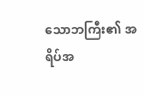သောဘကြီး၏ အရိပ်အ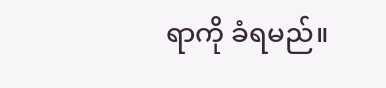ရာကို ခံရမည်။